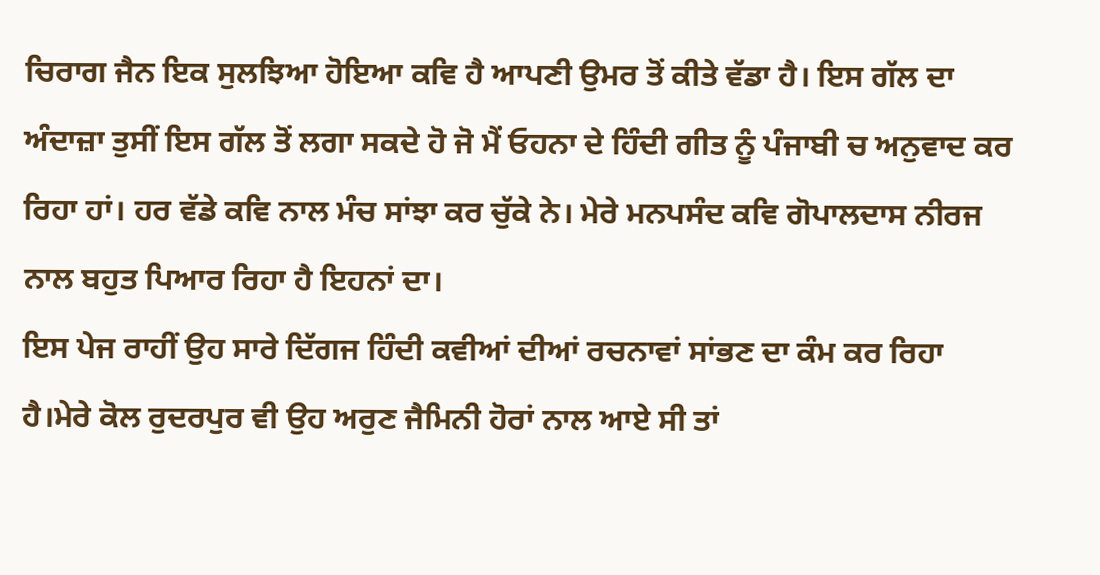ਚਿਰਾਗ ਜੈਨ ਇਕ ਸੁਲਝਿਆ ਹੋਇਆ ਕਵਿ ਹੈ ਆਪਣੀ ਉਮਰ ਤੋਂ ਕੀਤੇ ਵੱਡਾ ਹੈ। ਇਸ ਗੱਲ ਦਾ ਅੰਦਾਜ਼ਾ ਤੁਸੀਂ ਇਸ ਗੱਲ ਤੋਂ ਲਗਾ ਸਕਦੇ ਹੋ ਜੋ ਮੈਂ ਓਹਨਾ ਦੇ ਹਿੰਦੀ ਗੀਤ ਨੂੰ ਪੰਜਾਬੀ ਚ ਅਨੁਵਾਦ ਕਰ ਰਿਹਾ ਹਾਂ। ਹਰ ਵੱਡੇ ਕਵਿ ਨਾਲ ਮੰਚ ਸਾਂਝਾ ਕਰ ਚੁੱਕੇ ਨੇ। ਮੇਰੇ ਮਨਪਸੰਦ ਕਵਿ ਗੋਪਾਲਦਾਸ ਨੀਰਜ ਨਾਲ ਬਹੁਤ ਪਿਆਰ ਰਿਹਾ ਹੈ ਇਹਨਾਂ ਦਾ।
ਇਸ ਪੇਜ ਰਾਹੀਂ ਉਹ ਸਾਰੇ ਦਿੱਗਜ ਹਿੰਦੀ ਕਵੀਆਂ ਦੀਆਂ ਰਚਨਾਵਾਂ ਸਾਂਭਣ ਦਾ ਕੰਮ ਕਰ ਰਿਹਾ ਹੈ।ਮੇਰੇ ਕੋਲ ਰੁਦਰਪੁਰ ਵੀ ਉਹ ਅਰੁਣ ਜੈਮਿਨੀ ਹੋਰਾਂ ਨਾਲ ਆਏ ਸੀ ਤਾਂ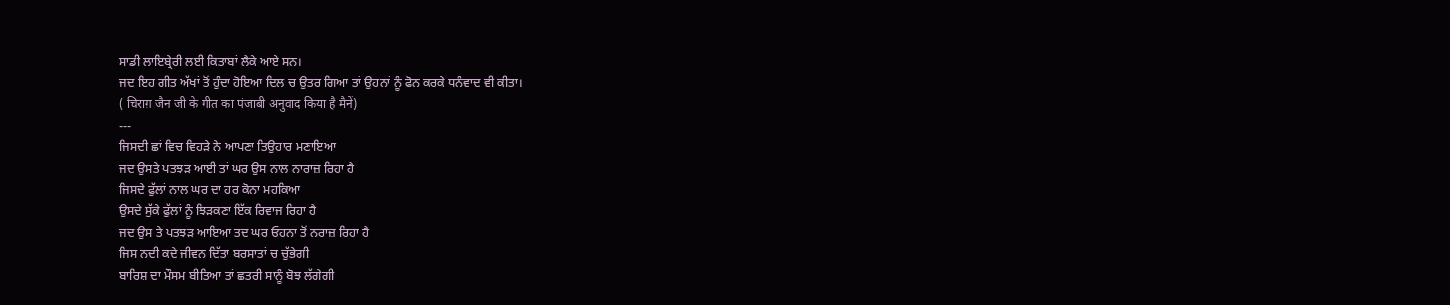ਸਾਡੀ ਲਾਇਬ੍ਰੇਰੀ ਲਈ ਕਿਤਾਬਾਂ ਲੈਕੇ ਆਏ ਸਨ।
ਜਦ ਇਹ ਗੀਤ ਅੱਖਾਂ ਤੋਂ ਹੁੰਦਾ ਹੋਇਆ ਦਿਲ ਚ ਉਤਰ ਗਿਆ ਤਾਂ ਉਹਨਾਂ ਨੂੰ ਫੋਨ ਕਰਕੇ ਧਨੰਵਾਦ ਵੀ ਕੀਤਾ।
( चिराग़ जैन जी के गीत का पंजाबी अनुवाद किया है मैनें)
---
ਜਿਸਦੀ ਛਾਂ ਵਿਚ ਵਿਹੜੇ ਨੇ ਆਪਣਾ ਤਿਉਹਾਰ ਮਣਾਇਆ
ਜਦ ਉਸਤੇ ਪਤਝੜ ਆਈ ਤਾਂ ਘਰ ਉਸ ਨਾਲ ਨਾਰਾਜ਼ ਰਿਹਾ ਹੈ
ਜਿਸਦੇ ਫੁੱਲਾਂ ਨਾਲ ਘਰ ਦਾ ਹਰ ਕੋਨਾ ਮਹਕਿਆ
ਉਸਦੇ ਸੁੱਕੇ ਫੁੱਲਾਂ ਨੂੰ ਝਿੜਕਣਾ ਇੱਕ ਰਿਵਾਜ ਰਿਹਾ ਹੈ
ਜਦ ਉਸ ਤੇ ਪਤਝੜ ਆਇਆ ਤਦ ਘਰ ਓਹਨਾ ਤੋਂ ਨਰਾਜ਼ ਰਿਹਾ ਹੈ
ਜਿਸ ਨਦੀ ਕਦੇ ਜੀਵਨ ਦਿੱਤਾ ਬਰਸਾਤਾਂ ਚ ਚੁੱਭੇਗੀ
ਬਾਰਿਸ਼ ਦਾ ਮੌਸਮ ਬੀਤਿਆ ਤਾਂ ਛਤਰੀ ਸਾਨੂੰ ਬੋਝ ਲੱਗੇਗੀ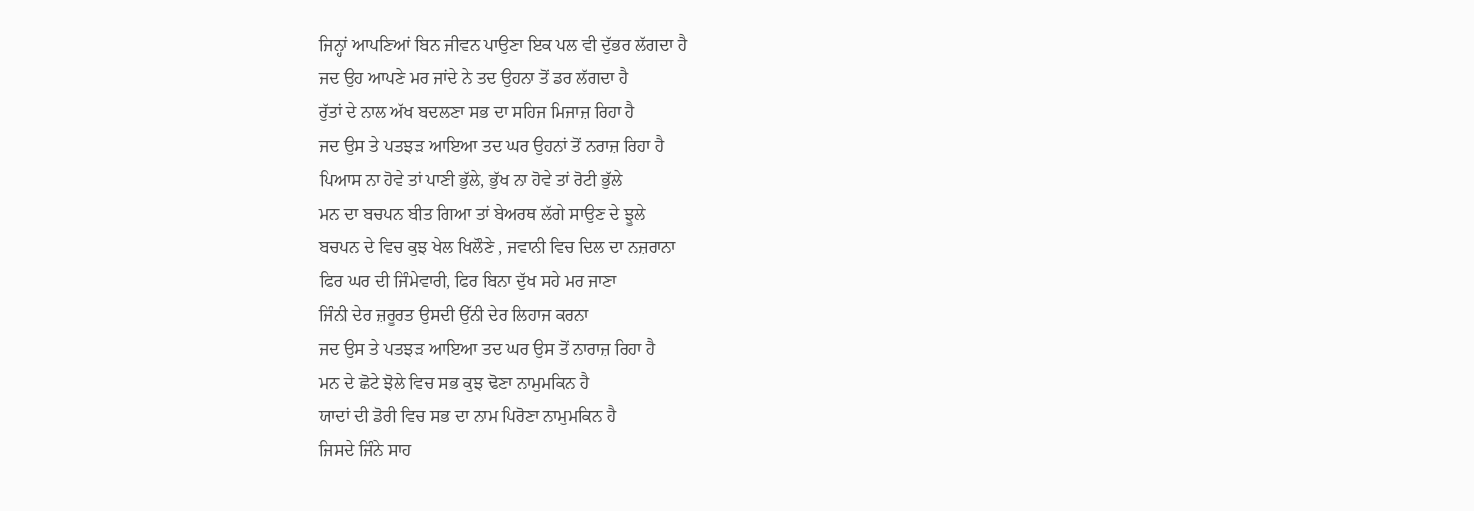ਜਿਨ੍ਹਾਂ ਆਪਣਿਆਂ ਬਿਨ ਜੀਵਨ ਪਾਉਣਾ ਇਕ ਪਲ ਵੀ ਦੁੱਭਰ ਲੱਗਦਾ ਹੈ
ਜਦ ਉਹ ਆਪਣੇ ਮਰ ਜਾਂਦੇ ਨੇ ਤਦ ਉਹਨਾ ਤੋਂ ਡਰ ਲੱਗਦਾ ਹੈ
ਰੁੱਤਾਂ ਦੇ ਨਾਲ ਅੱਖ ਬਦਲਣਾ ਸਭ ਦਾ ਸਹਿਜ ਮਿਜਾਜ਼ ਰਿਹਾ ਹੈ
ਜਦ ਉਸ ਤੇ ਪਤਝੜ ਆਇਆ ਤਦ ਘਰ ਉਹਨਾਂ ਤੋਂ ਨਰਾਜ਼ ਰਿਹਾ ਹੈ
ਪਿਆਸ ਨਾ ਹੋਵੇ ਤਾਂ ਪਾਣੀ ਭੁੱਲੇ, ਭੁੱਖ ਨਾ ਹੋਵੇ ਤਾਂ ਰੋਟੀ ਭੁੱਲੇ
ਮਨ ਦਾ ਬਚਪਨ ਬੀਤ ਗਿਆ ਤਾਂ ਬੇਅਰਥ ਲੱਗੇ ਸਾਉਣ ਦੇ ਝੂਲੇ
ਬਚਪਨ ਦੇ ਵਿਚ ਕੁਝ ਖੇਲ ਖਿਲੌਣੇ , ਜਵਾਨੀ ਵਿਚ ਦਿਲ ਦਾ ਨਜ਼ਰਾਨਾ
ਫਿਰ ਘਰ ਦੀ ਜਿੰਮੇਵਾਰੀ, ਫਿਰ ਬਿਨਾ ਦੁੱਖ ਸਹੇ ਮਰ ਜਾਣਾ
ਜਿੰਨੀ ਦੇਰ ਜ਼ਰੂਰਤ ਉਸਦੀ ਉੱਨੀ ਦੇਰ ਲਿਹਾਜ ਕਰਨਾ
ਜਦ ਉਸ ਤੇ ਪਤਝੜ ਆਇਆ ਤਦ ਘਰ ਉਸ ਤੋਂ ਨਾਰਾਜ਼ ਰਿਹਾ ਹੈ
ਮਨ ਦੇ ਛੋਟੇ ਝੋਲੇ ਵਿਚ ਸਭ ਕੁਝ ਢੋਣਾ ਨਾਮੁਮਕਿਨ ਹੈ
ਯਾਦਾਂ ਦੀ ਡੋਰੀ ਵਿਚ ਸਭ ਦਾ ਨਾਮ ਪਿਰੋਣਾ ਨਾਮੁਮਕਿਨ ਹੈ
ਜਿਸਦੇ ਜਿੰਨੇ ਸਾਹ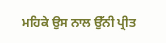ਮਹਿਕੇ ਉਸ ਨਾਲ ਉੱਨੀ ਪ੍ਰੀਤ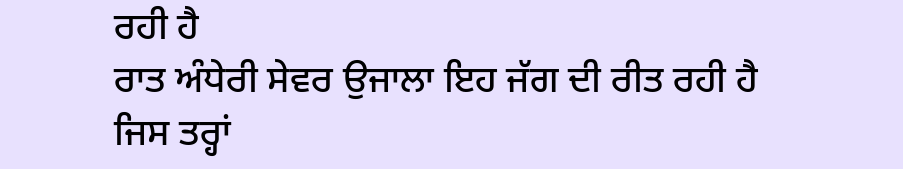ਰਹੀ ਹੈ
ਰਾਤ ਅੰਧੇਰੀ ਸੇਵਰ ਉਜਾਲਾ ਇਹ ਜੱਗ ਦੀ ਰੀਤ ਰਹੀ ਹੈ
ਜਿਸ ਤਰ੍ਹਾਂ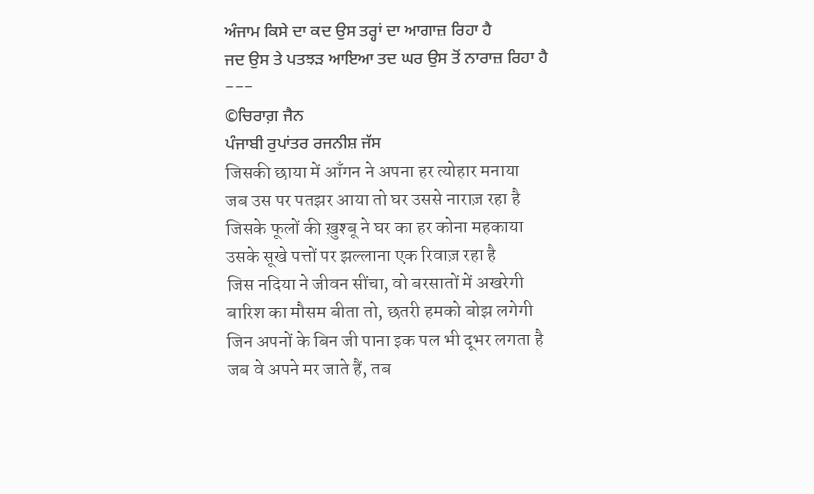ਅੰਜਾਮ ਕਿਸੇ ਦਾ ਕਦ ਉਸ ਤਰ੍ਹਾਂ ਦਾ ਆਗਾਜ਼ ਰਿਹਾ ਹੈ
ਜਦ ਉਸ ਤੇ ਪਤਝੜ ਆਇਆ ਤਦ ਘਰ ਉਸ ਤੋਂ ਨਾਰਾਜ਼ ਰਿਹਾ ਹੈ
---
©ਚਿਰਾਗ਼ ਜੈਨ
ਪੰਜਾਬੀ ਰੁਪਾਂਤਰ ਰਜਨੀਸ਼ ਜੱਸ
जिसकी छाया में आँगन ने अपना हर त्योहार मनाया
जब उस पर पतझर आया तो घर उससे नाराज़ रहा है
जिसके फूलों की ख़ुश्बू ने घर का हर कोना महकाया
उसके सूखे पत्तों पर झल्लाना एक रिवाज़ रहा है
जिस नदिया ने जीवन सींचा, वो बरसातों में अखरेगी
बारिश का मौसम बीता तो, छतरी हमको बोझ लगेगी
जिन अपनों के बिन जी पाना इक पल भी दूभर लगता है
जब वे अपने मर जाते हैं, तब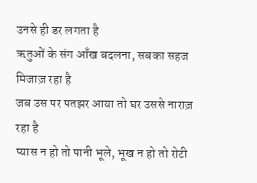उनसे ही डर लगता है
ऋतुओं के संग आँख बदलना, सबका सहज मिजाज़ रहा है
जब उस पर पतझर आया तो घर उससे नाराज़ रहा है
प्यास न हो तो पानी भूले, भूख न हो तो रोटी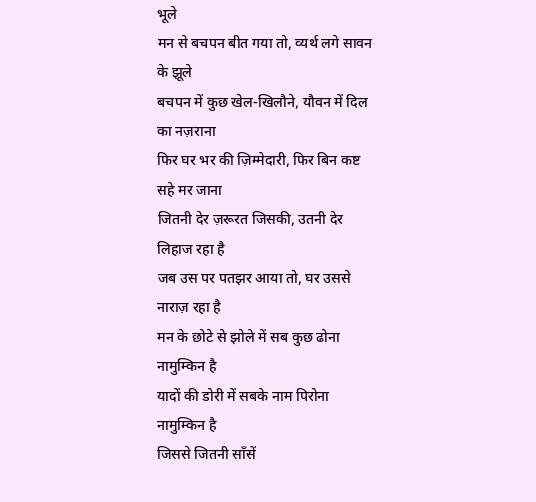भूले
मन से बचपन बीत गया तो, व्यर्थ लगे सावन के झूले
बचपन में कुछ खेल-खिलौने, यौवन में दिल का नज़राना
फिर घर भर की ज़िम्मेदारी, फिर बिन कष्ट सहे मर जाना
जितनी देर ज़रूरत जिसकी, उतनी देर लिहाज रहा है
जब उस पर पतझर आया तो, घर उससे नाराज़ रहा है
मन के छोटे से झोले में सब कुछ ढोना नामुम्किन है
यादों की डोरी में सबके नाम पिरोना नामुम्किन है
जिससे जितनी साँसें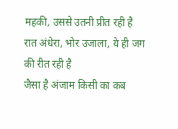महकी, उससे उतनी प्रीत रही है
रात अंधेरा, भोर उजाला, ये ही जग की रीत रही है
जैसा है अंजाम किसी का कब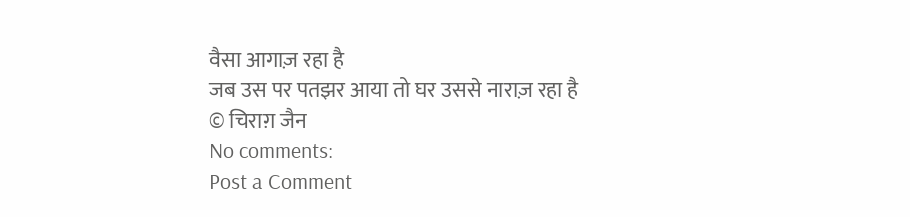वैसा आगाज़ रहा है
जब उस पर पतझर आया तो घर उससे नाराज़ रहा है
© चिराग़ जैन
No comments:
Post a Comment